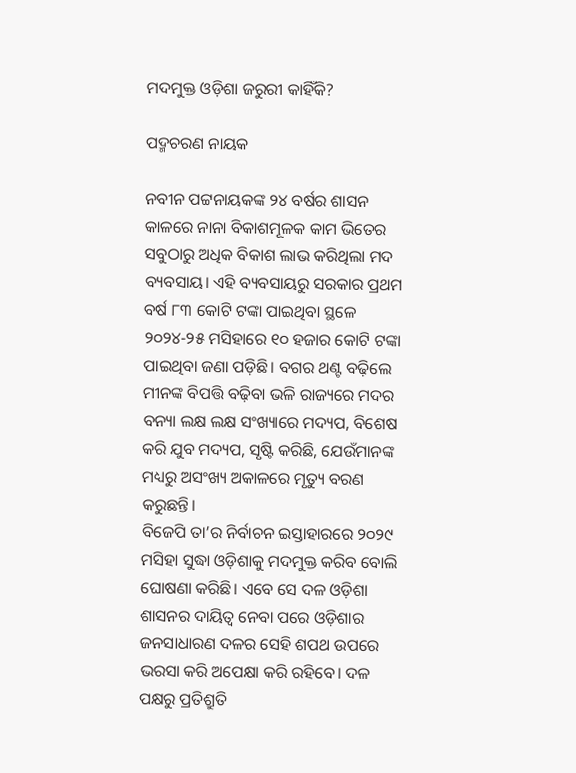ମଦମୁକ୍ତ ଓଡ଼ିଶା ଜରୁରୀ କାହିଁକି?

ପଦ୍ମଚରଣ ନାୟକ

ନବୀନ ପଟ୍ଟନାୟକଙ୍କ ୨୪ ବର୍ଷର ଶାସନ କାଳରେ ନାନା ବିକାଶମୂଳକ କାମ ଭିତ‌େର ସବୁଠାରୁ ଅଧିକ ବିକାଶ ଲାଭ କରିଥିଲା ମଦ ବ୍ୟବସାୟ। ଏହି ବ୍ୟବସାୟରୁ ସରକାର ପ୍ରଥମ ବର୍ଷ ୮୩ କୋଟି ଟଙ୍କା ପାଇଥିବା ସ୍ଥଳେ ୨୦୨୪-୨୫ ମସିହାରେ ୧୦ ହଜାର କୋଟି ଟଙ୍କା ପାଇଥିବା ଜଣା ପଡ଼ିଛି। ବଗର ଥଣ୍ଟ ବଢ଼ିଲେ ମୀନଙ୍କ ବିପତ୍ତି ବଢ଼ିବା ଭଳି ରାଜ୍ୟରେ ମଦର ବନ୍ୟା ଲକ୍ଷ ଲକ୍ଷ ସଂଖ୍ୟାରେ ମଦ୍ୟପ, ବିଶେଷ କରି ଯୁବ ମଦ୍ୟପ, ସୃଷ୍ଟି କରିଛି, ଯେଉଁମାନଙ୍କ ମଧ୍ୟରୁ ଅସଂଖ୍ୟ ଅକାଳରେ ମୃତ୍ୟୁ ବରଣ କରୁଛନ୍ତି।
ବିଜେପି ତା’ର ନିର୍ବାଚନ ଇସ୍ତାହାରରେ ୨୦୨୯ ମସିହା ସୁଦ୍ଧା ଓଡ଼ିଶାକୁ ମଦମୁକ୍ତ କରିବ ବୋଲି ଘୋଷଣା କରିଛି। ଏବେ ସେ ଦଳ ଓଡ଼ିଶା ଶାସନର ଦାୟିତ୍ବ ନେବା ପରେ ଓଡ଼ିଶାର ଜନସାଧାରଣ ଦଳର ସେହି ଶପଥ ଉପରେ ଭରସା କରି ଅପେକ୍ଷା କରି ରହିବେ। ଦଳ ପକ୍ଷରୁ ପ୍ରତିଶ୍ରୁତି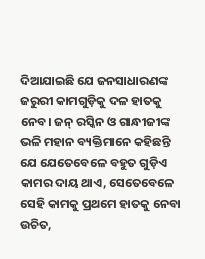ଦିଆ‌ଯାଇଛି ଯେ ଜନସାଧାରଣଙ୍କ ଜରୁରୀ କାମଗୁଡ଼ିକୁ ଦଳ ହାତକୁ ନେବ। ଜନ୍‌ ରସ୍କିନ ଓ ଗାନ୍ଧୀଜୀଙ୍କ ଭଳି ମହାନ ବ୍ୟକ୍ତିମାନେ କହିଛନ୍ତି ଯେ ଯେତେବେଳେ ବହୁତ ଗୁଡ଼ିଏ କାମର ଦାୟ ଥାଏ, ସେତେବେଳେ ସେହି କାମକୁ ପ୍ରଥମେ ହାତକୁ ନେବା ଉଚିତ,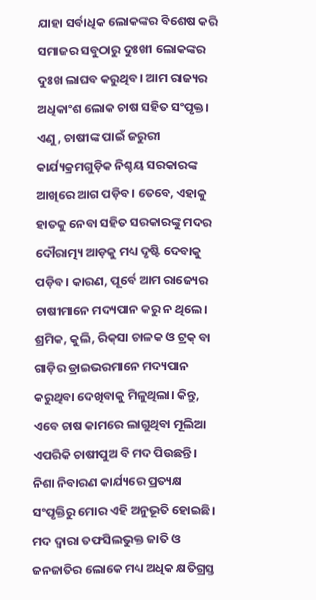ଯାହା ସର୍ବାଧିକ ଲୋକଙ୍କର ବିଶେଷ କରି ସମାଜର ସବୁଠାରୁ ଦୁଃଖୀ ଲୋକଙ୍କର ଦୁଃଖ ଲାଘବ କରୁଥିବ। ଆମ ରାଜ୍ୟର ଅଧିକାଂଶ ଲୋକ ଚାଷ ସହିତ ସଂପୃକ୍ତ। ଏଣୁ, ଚାଷୀଙ୍କ ପାଇଁ ଜରୁରୀ କାର୍ଯ୍ୟକ୍ରମଗୁଡ଼ିକ ନିଶ୍ଚୟ ସରକାରଙ୍କ ଆଖିରେ ଆଗ ପଡ଼ିବ। ତେବେ, ଏହାକୁ ହାତକୁ ନେବା ସହିତ ସରକାରଙ୍କୁ ମଦର ଦୌରାତ୍ମ୍ୟ ଆଡ଼କୁ ମଧ୍ୟ ଦୃଷ୍ଟି ଦେବାକୁ ପଡ଼ିବ। କାରଣ, ପୂର୍ବେ ଆମ ରାଜ୍ୟ‌େର ଚାଷୀମାନେ ମଦ୍ୟପାନ କରୁ ନ ଥିଲେ। ଶ୍ରମିକ, କୁଲି, ରିକ୍‌ସା ଚାଳକ ଓ ଟ୍ରକ୍‌ ବା ଗାଡ଼ିର ଡ୍ରାଇଭରମାନେ ମଦ୍ୟପାନ କରୁଥିବା ଦେଖିବାକୁ ମିଳୁଥିଲା। କିନ୍ତୁ, ଏବେ ଚାଷ କାମରେ ଲାଗୁଥିବା ମୂଲିଆ ଏପରିକି ଚାଷୀପୁଅ ବି ମଦ ପିଉଛନ୍ତି। ନିଶା ନିବାରଣ କାର୍ଯ୍ୟରେ ପ୍ରତ୍ୟକ୍ଷ ସଂପୃକ୍ତିରୁ ମୋର ଏହି ଅନୁଭୂତି ହୋଇଛି। ମଦ ଦ୍ୱାରା ତଫସିଲଭୁକ୍ତ ଜାତି ଓ ଜନଜାତିର ଲୋକେ ମଧ୍ୟ ଅଧିକ କ୍ଷତିଗ୍ରସ୍ତ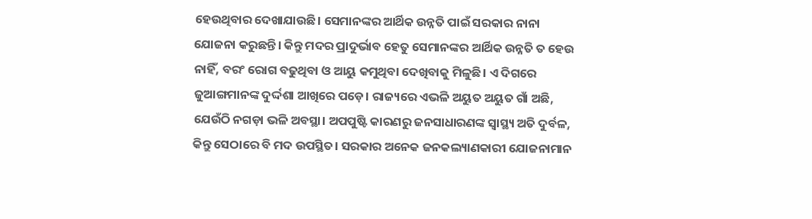ହେଉଥିବାର ଦେଖାଯାଉଛି। ସେମାନଙ୍କର ଆର୍ଥିକ ଉନ୍ନତି ପାଇଁ ସରକାର ନାନା ଯୋଜନା କରୁଛନ୍ତି। କିନ୍ତୁ ମଦର ପ୍ରାଦୁର୍ଭାବ ହେତୁ ସେମାନଙ୍କର ଆର୍ଥିକ ଉନ୍ନତି ତ ହେଉ ନାହିଁ, ବରଂ ରୋଗ ବଢୁଥିବା ଓ ଆୟୁ କମୁଥିବା ଦେଖିବାକୁ ମିଳୁଛି। ଏ ଦିଗରେ ଜୁଆଙ୍ଗମାନଙ୍କ ଦୁର୍ଦ୍ଦଶା ଆଖିରେ ପଡ଼େ। ରାଜ୍ୟରେ ଏଭଳି ଅୟୁତ ଅୟୁତ ଗାଁ ଅଛି, ଯେଉଁଠି ନଗଡ଼ା ଭଳି ଅବସ୍ଥା। ଅପପୁଷ୍ଟି କାରଣରୁ ଜନସାଧାରଣଙ୍କ ସ୍ବାସ୍ଥ୍ୟ ଅତି ଦୁର୍ବଳ, କିନ୍ତୁ ସେଠାରେ ବି ମଦ ଉପସ୍ଥିତ। ସରକାର ଅନେକ ଜନକଲ୍ୟାଣକାରୀ ଯୋଜନାମାନ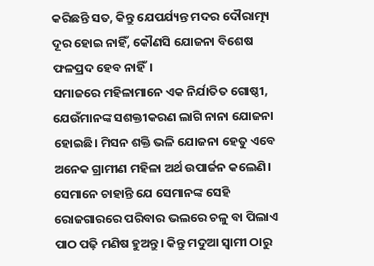କରିଛନ୍ତି ସତ, କିନ୍ତୁ ଯେପର୍ଯ୍ୟନ୍ତ ମଦର ଦୌରାତ୍ମ୍ୟ ଦୂର ହୋଇ ନାହିଁ, କୌଣସି ଯୋଜନା ବିଶେଷ ଫଳପ୍ରଦ ହେବ ନାହିଁ।
ସମାଜରେ ମହିଳାମାନେ ଏକ ନିର୍ଯାତିତ ଗୋଷ୍ଠୀ, ଯେଉଁମାନଙ୍କ ସଶକ୍ତୀକରଣ ଲାଗି ନାନା ଯୋଜନା ହୋଇଛି। ମିସନ ଶକ୍ତି ଭଳି ଯୋଜନା ହେତୁ ଏବେ ଅନେକ ଗ୍ରାମୀଣ ମହିଳା ଅର୍ଥ ଉପାର୍ଜନ କଲେଣି। ସେମାନେ ଚାହାନ୍ତି ଯେ ସେମାନଙ୍କ ସେହି ରୋଜଗାରରେ ପରିବାର ଭଲରେ ଚଳୁ ବା ପିଲାଏ ପାଠ ପଢ଼ି ମଣିଷ ହୁଅନ୍ତୁ। କିନ୍ତୁ ମଦୁଆ ସ୍ୱାମୀ ଠାରୁ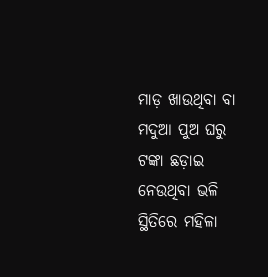ମାଡ଼ ଖାଉଥିବା ବା ମଦୁଆ ପୁଅ ଘରୁ ଟଙ୍କା ଛଡ଼ାଇ ନେଉଥିବା ଭଳି ସ୍ଥିତିରେ ମହିଳା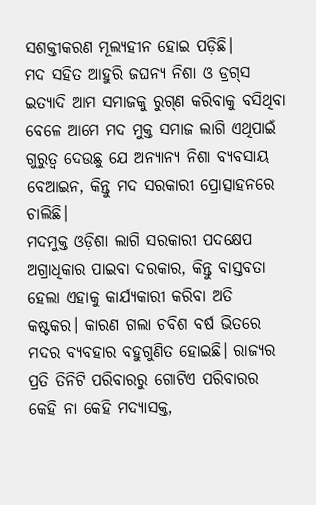ସଶକ୍ତୀକରଣ ମୂଲ୍ୟହୀନ ହୋଇ ପଡ଼ିଛି।
ମଦ ସହିତ ଆହୁରି ଜଘନ୍ୟ ନିଶା ଓ ଡ୍ରଗ୍‌ସ ଇତ୍ୟାଦି ଆମ ସମାଜକୁ ରୁଗ୍‌ଣ କରିବାକୁ ବସିଥିବା ବେଳେ ଆମେ ମଦ ମୁକ୍ତ ସମାଜ ଲାଗି ଏଥିପାଇଁ ଗୁରୁତ୍ୱ ଦେଉଛୁ ଯେ ଅନ୍ୟାନ୍ୟ ନିଶା ବ୍ୟବସାୟ ବେଆଇନ, କିନ୍ତୁ ମଦ ସରକାରୀ ପ୍ରୋତ୍ସାହନରେ ଚାଲିଛି।
ମଦମୁକ୍ତ ଓଡ଼ିଶା ଲାଗି ସରକାରୀ ପଦକ୍ଷେପ ଅଗ୍ରାଧିକାର ପାଇବା ଦରକାର, କିନ୍ତୁ ବାସ୍ତବତା ହେଲା ଏହାକୁ କାର୍ଯ୍ୟକାରୀ କରିବା ଅତି କଷ୍ଟକର। କାରଣ ଗଲା ଚବିଶ ବର୍ଷ ଭିତରେ ମଦର ବ୍ୟବହାର ବହୁଗୁଣିତ ହୋଇଛି। ରାଜ୍ୟର ପ୍ରତି ତିନିଟି ପରିବାରରୁ ଗୋଟିଏ ପରିବାରର କେହି ନା କେହି ମଦ୍ୟାସକ୍ତ,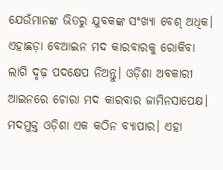ଯେଉଁମାନଙ୍କ ଭିତରୁ ଯୁବକଙ୍କ ସଂଖ୍ୟା ବେଶ୍‌ ଅଧିକ।
ଏହାଛଡ଼ା ବେଆଇନ ମଦ କାରବାରକୁ ରୋକିବା ଲାଗି ଦୃଢ଼ ପଦକ୍ଷେପ ନିଅନ୍ତୁ। ଓଡ଼ିଶା ଅବକାରୀ ଆଇନରେ ଚୋରା ମଦ କାରବାର ଜାମିନସାପେକ୍ଷ।
ମଦମୁକ୍ତ ଓଡ଼ିଶା ଏକ କଠିନ ବ୍ୟାପାର। ଏହା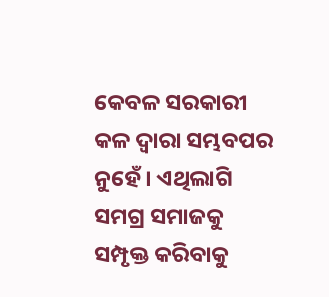କେବଳ ସରକାରୀ କଳ ଦ୍ୱାରା ସମ୍ଭବପର ନୁହେଁ। ଏଥିଲାଗି ସମଗ୍ର ସମାଜକୁ ସମ୍ପୃକ୍ତ କରିବାକୁ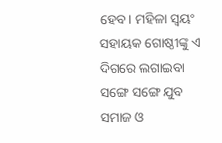ହେବ। ମହିଳା ସ୍ୱୟଂ ସହାୟକ ଗୋଷ୍ଠୀଙ୍କୁ ଏ ଦିଗରେ ଲଗାଇବା ସଙ୍ଗେ ସଙ୍ଗେ ଯୁବ ସମାଜ ଓ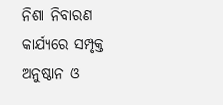ନିଶା ନିବାରଣ କାର୍ଯ୍ୟରେ ସମ୍ପୃକ୍ତ ଅନୁଷ୍ଠାନ ଓ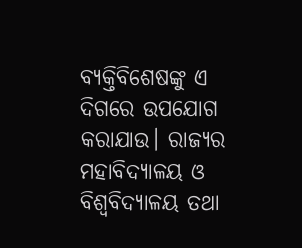ବ୍ୟକ୍ତିବିଶେଷଙ୍କୁ ଏ ଦିଗରେ ଉପଯୋଗ କରାଯାଉ। ରାଜ୍ୟର ମହାବିଦ୍ୟାଳୟ ଓ ବିଶ୍ୱବିଦ୍ୟାଳୟ ତଥା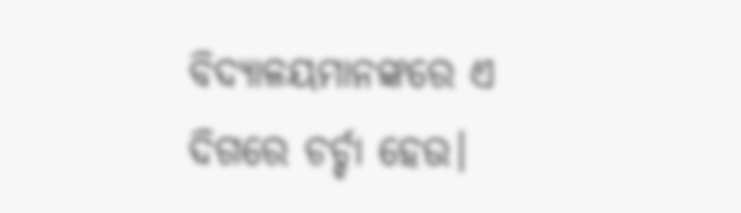ବିଦ୍ୟାଳୟମାନଙ୍କରେ ଏ ଦିଗରେ ଚର୍ଚ୍ଚା ହେଉ।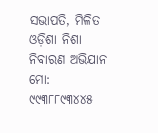ସଭାପତି, ମିଳିତ ଓଡ଼ିଶା ନିଶା ନିବାରଣ ଅଭିଯାନ
ମୋ: ୯୯୩୮୮୯୩୪୪୫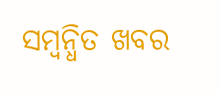ସମ୍ବନ୍ଧିତ ଖବର